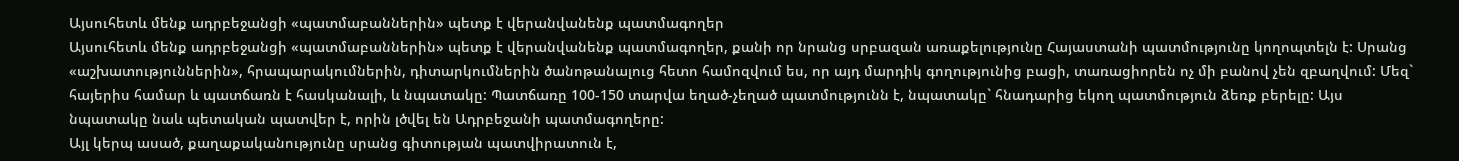Այսուհետև մենք ադրբեջանցի «պատմաբաններին» պետք է վերանվանենք պատմագողեր
Այսուհետև մենք ադրբեջանցի «պատմաբաններին» պետք է վերանվանենք պատմագողեր, քանի որ նրանց սրբազան առաքելությունը Հայաստանի պատմությունը կողոպտելն է: Սրանց «աշխատություններին», հրապարակումներին, դիտարկումներին ծանոթանալուց հետո համոզվում ես, որ այդ մարդիկ գողությունից բացի, տառացիորեն ոչ մի բանով չեն զբաղվում: Մեզ` հայերիս համար և պատճառն է հասկանալի, և նպատակը: Պատճառը 100-150 տարվա եղած-չեղած պատմությունն է, նպատակը` հնադարից եկող պատմություն ձեռք բերելը: Այս նպատակը նաև պետական պատվեր է, որին լծվել են Ադրբեջանի պատմագողերը:
Այլ կերպ ասած, քաղաքականությունը սրանց գիտության պատվիրատուն է,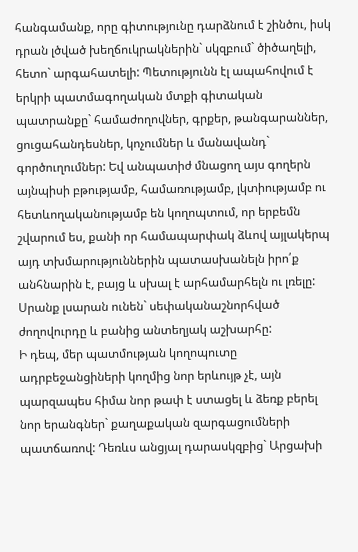հանգամանք, որը գիտությունը դարձնում է շինծու, իսկ դրան լծված խեղճուկրակներին` սկզբում` ծիծաղելի, հետո` արգահատելի: Պետությունն էլ ապահովում է երկրի պատմագողական մտքի գիտական պատրանքը` համաժողովներ, գրքեր, թանգարաններ, ցուցահանդեսներ, կոչումներ և մանավանդ` գործուղումներ: Եվ անպատիժ մնացող այս գողերն այնպիսի բթությամբ, համառությամբ, լկտիությամբ ու հետևողականությամբ են կողոպտում, որ երբեմն շվարում ես, քանի որ համապարփակ ձևով այլակերպ այդ տխմարություններին պատասխանելն իրո՛ք անհնարին է, բայց և սխալ է արհամարհելն ու լռելը:
Սրանք լսարան ունեն` սեփականաշնորհված ժողովուրդը և բանից անտեղյակ աշխարհը:
Ի դեպ, մեր պատմության կողոպուտը ադրբեջանցիների կողմից նոր երևույթ չէ, այն պարզապես հիմա նոր թափ է ստացել և ձեռք բերել նոր երանգներ` քաղաքական զարգացումների պատճառով: Դեռևս անցյալ դարասկզբից` Արցախի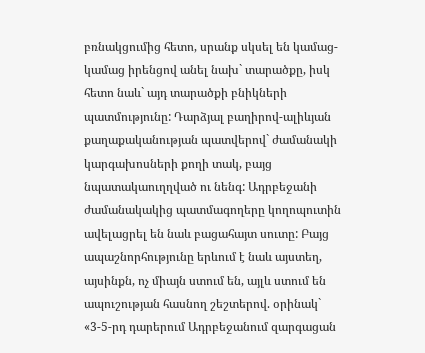բռնակցումից հետո, սրանք սկսել են կամաց-կամաց իրենցով անել նախ` տարածքը, իսկ հետո նաև` այդ տարածքի բնիկների պատմությունը: Դարձյալ բաղիրով-ալիևյան քաղաքականության պատվերով` ժամանակի կարգախոսների քողի տակ, բայց նպատակաուղղված ու նենգ: Ադրբեջանի ժամանակակից պատմագողերը կողոպուտին ավելացրել են նաև բացահայտ սուտը: Բայց ապաշնորհությունը երևում է նաև այստեղ, այսինքն, ոչ միայն ստում են, այլև ստում են ապուշության հասնող շեշտերով. օրինակ`
«3-5-րդ դարերում Ադրբեջանում զարգացան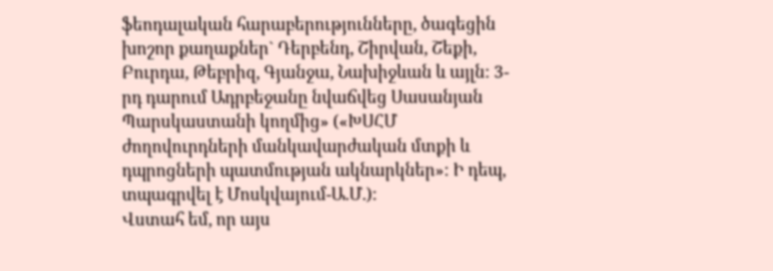ֆեոդալական հարաբերությունները, ծագեցին խոշոր քաղաքներ` Դերբենդ, Շիրվան, Շեքի, Բուրդա, Թեբրիզ, Գյանջա, Նախիջևան և այլն: 3-րդ դարում Ադրբեջանը նվաճվեց Սասանյան Պարսկաստանի կողմից» («ԽՍՀՄ ժողովուրդների մանկավարժական մտքի և դպրոցների պատմության ակնարկներ»: Ի դեպ, տպագրվել է Մոսկվայում-Ա.Մ.):
Վստահ եմ, որ այս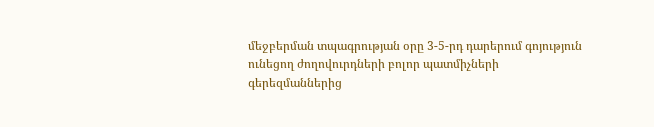մեջբերման տպագրության օրը 3-5-րդ դարերում գոյություն ունեցող ժողովուրդների բոլոր պատմիչների գերեզմաններից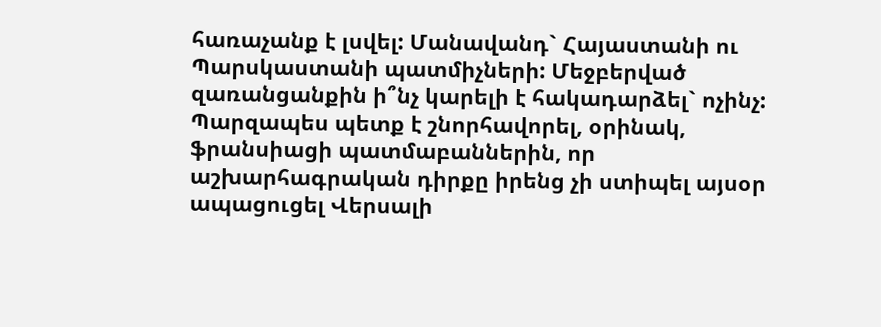հառաչանք է լսվել: Մանավանդ` Հայաստանի ու Պարսկաստանի պատմիչների: Մեջբերված զառանցանքին ի՞նչ կարելի է հակադարձել` ոչինչ: Պարզապես պետք է շնորհավորել, օրինակ, ֆրանսիացի պատմաբաններին, որ աշխարհագրական դիրքը իրենց չի ստիպել այսօր ապացուցել Վերսալի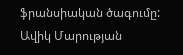ֆրանսիական ծագումը:
Ավիկ Մարության